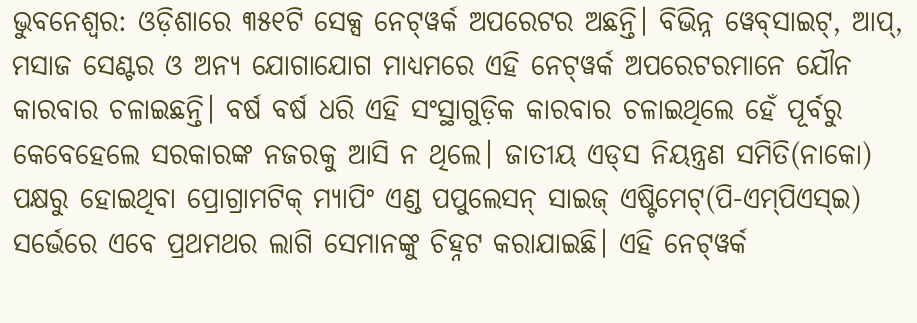ଭୁବନେଶ୍ବର: ଓଡ଼ିଶାରେ ୩୫୧ଟି ସେକ୍ସ ନେଟ୍‌ୱର୍କ ଅପରେଟର ଅଛନ୍ତି। ବିଭିନ୍ନ ୱେବ୍‌ସାଇଟ୍‌, ଆପ୍‌, ମସାଜ ସେଣ୍ଟର ଓ ଅନ୍ୟ ଯୋଗାଯୋଗ ମାଧ୍ୟମରେ ଏହି ନେଟ୍‌ୱର୍କ ଅପରେଟରମାନେ ଯୌନ କାରବାର ଚଳାଇଛନ୍ତି। ବର୍ଷ ବର୍ଷ ଧରି ଏହି ସଂସ୍ଥାଗୁଡ଼ିକ କାରବାର ଚଳାଇଥିଲେ ହେଁ ପୂର୍ବରୁ କେବେହେଲେ ସରକାରଙ୍କ ନଜରକୁ ଆସି ନ ଥିଲେ। ଜାତୀୟ ଏଡ୍‌ସ ନିୟନ୍ତ୍ରଣ ସମିତି(ନାକୋ) ପକ୍ଷରୁ ହୋଇଥିବା ପ୍ରୋଗ୍ରାମଟିକ୍ ମ୍ୟାପିଂ ଏଣ୍ଡ ପପୁଲେସନ୍‌ ସାଇଜ୍ ଏଷ୍ଟିମେଟ୍‌(ପି-ଏମ୍‌ପିଏସ୍‌ଇ) ସର୍ଭେରେ ଏବେ ପ୍ରଥମଥର ଲାଗି ସେମାନଙ୍କୁ ଚିହ୍ନଟ କରାଯାଇଛି। ଏହି ନେଟ୍‌ୱର୍କ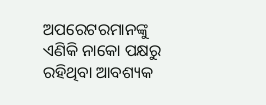ଅପରେଟରମାନଙ୍କୁ ଏଣିକି ନାକୋ ପକ୍ଷରୁ ରହିଥିବା ଆବଶ୍ୟକ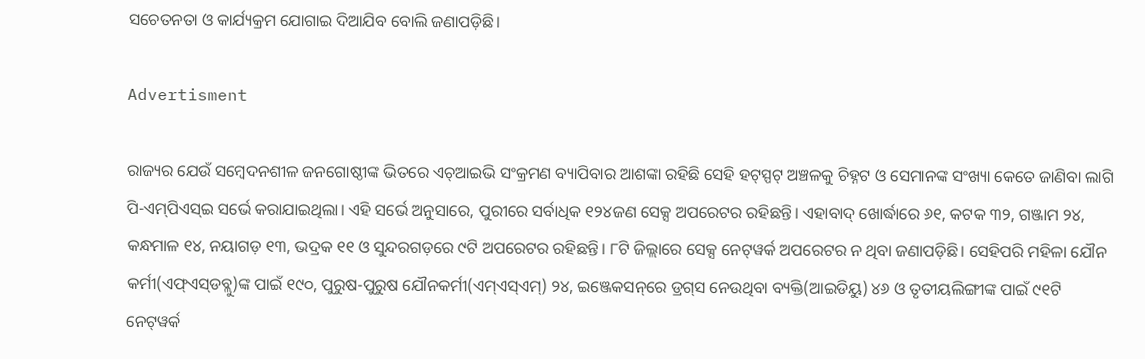ସଚେତନତା ଓ କାର୍ଯ୍ୟକ୍ରମ ଯୋଗାଇ ଦିଆଯିବ ବୋଲି ଜଣାପଡ଼ିଛି।

Advertisment

ରାଜ୍ୟର ଯେଉଁ ସମ୍ବେଦନଶୀଳ ଜନଗୋଷ୍ଠୀଙ୍କ ଭିତରେ ଏଚ୍‌ଆଇଭି ସଂକ୍ରମଣ ବ୍ୟାପିବାର ଆଶଙ୍କା ରହିଛି ସେହି ହଟ୍‌ସ୍ପଟ୍‌ ଅଞ୍ଚଳକୁ ଚିହ୍ନଟ ଓ ସେମାନଙ୍କ ସଂଖ୍ୟା କେତେ ଜାଣିବା ଲାଗି ପି-ଏମ୍‌ପିଏସ୍‌ଇ ସର୍ଭେ କରାଯାଇଥିଲା। ଏହି ସର୍ଭେ ଅନୁସାରେ, ପୁରୀରେ ସର୍ବାଧିକ ୧୨୪ଜଣ ସେକ୍ସ ଅପରେଟର ରହିଛନ୍ତି। ଏହାବାଦ୍ ଖୋର୍ଦ୍ଧାରେ ୬୧, କଟକ ୩୨, ଗଞ୍ଜାମ ୨୪, କନ୍ଧମାଳ ୧୪, ନୟାଗଡ଼ ୧୩, ଭଦ୍ରକ ୧୧ ଓ ସୁନ୍ଦରଗଡ଼ରେ ୯ଟି ଅପରେଟର ରହିଛନ୍ତି। ୮ଟି ଜିଲ୍ଲାରେ ସେକ୍ସ ନେଟ୍‌ୱର୍କ ଅପରେଟର ନ ଥିବା ଜଣାପଡ଼ିଛି। ସେହିପରି ମହିଳା ଯୌନ କର୍ମୀ(ଏଫ୍‌ଏସ୍‌ଡବ୍ଲୁ)ଙ୍କ ପାଇଁ ୧୯୦, ପୁରୁଷ-ପୁରୁଷ ଯୌନକର୍ମୀ(ଏମ୍‌ଏସ୍‌ଏମ୍‌) ୨୪, ଇଞ୍ଜେକସନ୍‌ରେ ଡ୍ରଗ୍‌ସ ନେଉଥିବା ବ୍ୟକ୍ତି(ଆଇଡିୟୁ) ୪୬ ଓ ତୃତୀୟଲିଙ୍ଗୀଙ୍କ ପାଇଁ ୯୧ଟି ନେଟ୍‌ୱର୍କ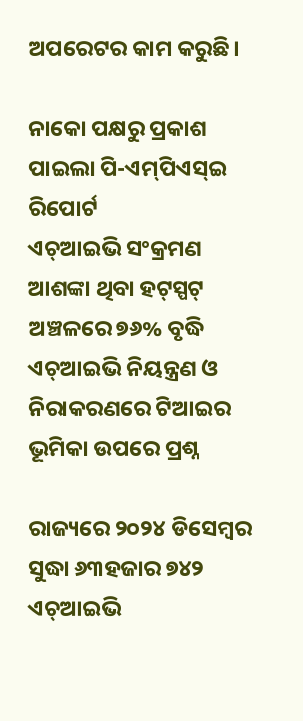ଅପରେଟର କାମ କରୁଛି।

ନାକୋ ପକ୍ଷରୁ ପ୍ରକାଶ ପାଇଲା ପି-ଏମ୍‌ପିଏସ୍‌ଇ ରିପୋର୍ଟ
ଏଚ୍‌ଆଇଭି ସଂକ୍ରମଣ ଆଶଙ୍କା ଥିବା ହଟ୍‌ସ୍ପଟ୍‌ ଅଞ୍ଚଳରେ ୭୬% ବୃଦ୍ଧି
ଏଚ୍‌ଆଇଭି ନିୟନ୍ତ୍ରଣ ଓ ନିରାକରଣରେ ଟିଆଇର ଭୂମିକା ଉପରେ ପ୍ରଶ୍ନ

ରାଜ୍ୟରେ ୨୦୨୪ ଡିସେମ୍ବର ସୁଦ୍ଧା ୬୩ହଜାର ୭୪୨ ଏଚ୍‌ଆଇଭି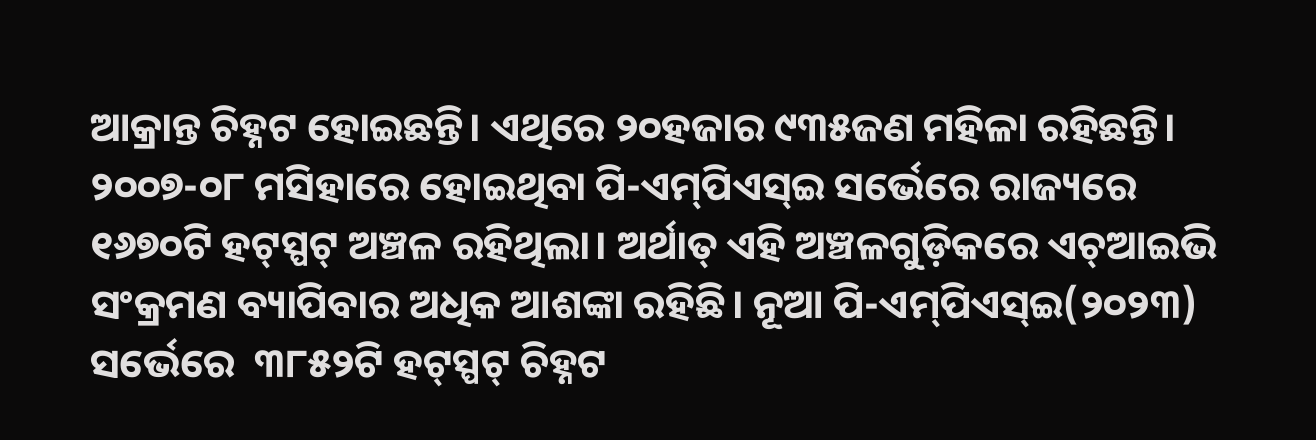ଆକ୍ରାନ୍ତ ଚିହ୍ନଟ ହୋଇଛନ୍ତି। ଏଥିରେ ୨୦ହଜାର ୯୩୫ଜଣ ମହିଳା ରହିଛନ୍ତି। ୨୦୦୭-୦୮ ମସିହାରେ ହୋଇଥିବା ପି-ଏମ୍‌ପିଏସ୍‌ଇ ସର୍ଭେରେ ରାଜ୍ୟରେ ୧୬୭୦ଟି ହଟ୍‌ସ୍ପଟ୍‌ ଅଞ୍ଚଳ ରହିଥିଲା। ଅର୍ଥାତ୍ ଏହି ଅଞ୍ଚଳଗୁଡ଼ିକରେ ଏଚ୍‌ଆଇଭି ସଂକ୍ରମଣ ବ୍ୟାପିବାର ଅଧିକ ଆଶଙ୍କା ରହିଛି। ନୂଆ ପି-ଏମ୍‌ପିଏସ୍‌ଇ(୨୦୨୩) ସର୍ଭେରେ  ୩୮୫୨ଟି ହଟ୍‌ସ୍ପଟ୍‌ ଚିହ୍ନଟ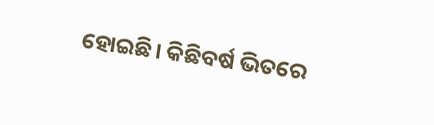ହୋଇଛି। କିଛିବର୍ଷ ଭିତରେ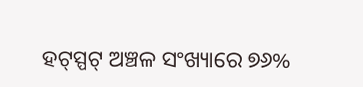ହଟ୍‌ସ୍ପଟ୍‌ ଅଞ୍ଚଳ ସଂଖ୍ୟାରେ ୭୬%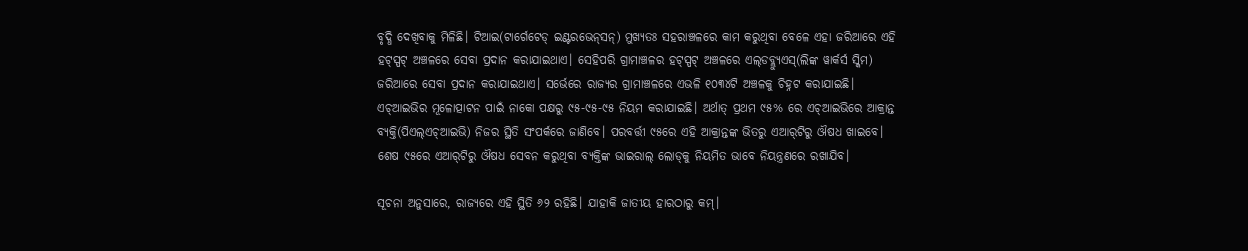ବୃଦ୍ଧି ଦେଖିବାକୁ ମିଳିଛି। ଟିଆଇ(ଟାର୍ଗେଟେଡ୍‌ ଇଣ୍ଟରଭେନ୍‌ସନ୍‌) ମୁଖ୍ୟତଃ ସହରାଞ୍ଚଳରେ କାମ କରୁଥିବା ବେଳେ ଏହା ଜରିଆରେ ଏହି ହଟ୍‌ସ୍ପଟ୍ ଅଞ୍ଚଳରେ ସେବା ପ୍ରଦାନ କରାଯାଇଥାଏ। ସେହିପରି ଗ୍ରାମାଞ୍ଚଳର ହଟ୍‌ସ୍ପଟ୍‌ ଅଞ୍ଚଳରେ ଏଲ୍‌ଡବ୍ଲ୍ୟୁଏସ୍‌(ଲିଙ୍କ ୱାର୍କର୍ସ ସ୍କିମ) ଜରିଆରେ ସେବା ପ୍ରଦାନ କରାଯାଇଥାଏ। ସର୍ଭେରେ ରାଜ୍ୟର ଗ୍ରାମାଞ୍ଚଳରେ ଏଭଳି ୧୦୩୪ଟି ଅଞ୍ଚଳକୁ ଚିହ୍ନଟ କରାଯାଇଛି। ଏଚ୍‌ଆଇଭିର ମୂଳୋତ୍ପାଟନ ପାଇଁ ନାକୋ ପକ୍ଷରୁ ୯୫-୯୫-୯୫ ନିୟମ କରାଯାଇଛି। ଅର୍ଥାତ୍‌ ପ୍ରଥମ ୯୫% ରେ ଏଚ୍‌ଆଇଭିରେ ଆକ୍ରାନ୍ତ ବ୍ୟକ୍ତି(ପିଏଲ୍‌ଏଚ୍‌ଆଇଭି) ନିଜର ସ୍ଥିତି ସଂପର୍କରେ ଜାଣିବେ। ପରବର୍ତ୍ତୀ ୯୫ରେ ଏହି ଆକ୍ରାନ୍ତଙ୍କ ଭିତରୁ ଏଆର୍‌ଟିରୁ ଔଷଧ ଖାଇବେ। ଶେଷ ୯୫ରେ ଏଆର୍‌ଟିରୁ ଔଷଧ ସେବନ କରୁଥିବା ବ୍ୟକ୍ତିଙ୍କ ଭା‌ଇରାଲ୍‌ ଲୋଡ୍‌କୁ ନିୟମିତ ଭାବେ ନିୟନ୍ତ୍ରଣରେ ରଖାଯିବ।

ସୂଚନା ଅନୁସାରେ, ରାଜ୍ୟରେ ଏହି ସ୍ଥିତି ୬୨ ରହିଛି। ଯାହାକି ଜାତୀୟ ହାରଠାରୁ କମ୍।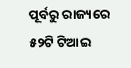ପୂର୍ବରୁ ରାଜ୍ୟରେ ୫୨ଟି ଟିଆଇ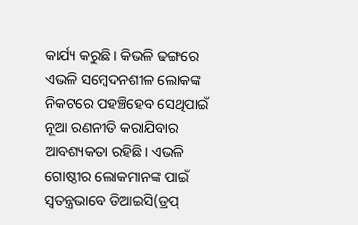କାର୍ଯ୍ୟ କରୁଛି। କିଭଳି ଢଙ୍ଗରେ ଏଭଳି ସମ୍ବେଦନଶୀଳ ଲୋକଙ୍କ ନିକଟରେ ପହଞ୍ଚିହେବ ସେଥିପାଇଁ ନୂଆ ରଣନୀତି କରାଯିବାର ଆବଶ୍ୟକତା ରହିଛି। ଏଭଳି ଗୋଷ୍ଠୀର ଲୋକମାନଙ୍କ ପାଇଁ ସ୍ବତନ୍ତ୍ରଭାବେ ଡିଆଇସି(ଡ୍ରପ୍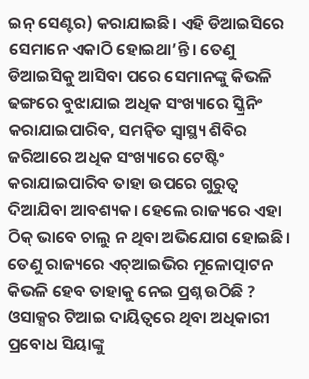ଇନ୍‌ ସେଣ୍ଟର) କରାଯାଇଛି। ଏହି ଡିଆଇସିରେ ସେମାନେ ଏକାଠି ହୋଇଥା’ନ୍ତି। ତେଣୁ ଡିଆଇସିକୁ ଆସିବା ପରେ ସେମାନଙ୍କୁ କିଭଳି ଢଙ୍ଗରେ ବୁଝାଯାଇ ଅଧିକ ସଂଖ୍ୟାରେ ସ୍କ୍ରିନିଂ କରାଯାଇପାରିବ, ସମନ୍ବିତ ‌ସ୍ବାସ୍ଥ୍ୟ ଶିବିର ଜରିଆରେ ଅଧିକ ସଂଖ୍ୟାରେ ଟେଷ୍ଟିଂ କରାଯାଇପାରିବ ତାହା ଉପରେ ଗୁରୁତ୍ବ ଦିଆଯିବା ଆବଶ୍ୟକ। ହେଲେ ରାଜ୍ୟରେ ଏହା ଠିକ୍‌ ଭାବେ ଚାଲୁ ନ ଥିବା ଅଭିଯୋଗ ହୋଇଛି। ତେଣୁ ରାଜ୍ୟରେ ଏଚ୍‌ଆଇଭିର ମୂଳୋତ୍ପାଟନ କିଭଳି ହେବ ତାହାକୁ ନେଇ ପ୍ରଶ୍ନ ଉଠିଛି ? ଓସାକ୍ସର ଟିଆଇ ଦାୟିତ୍ବରେ ଥିବା ଅଧିକାରୀ ପ୍ରବୋଧ ସିୟାଙ୍କୁ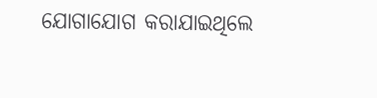ଯୋଗାଯୋଗ କରାଯାଇଥିଲେ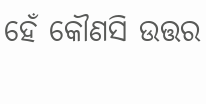ହେଁ କୌଣସି ଉତ୍ତର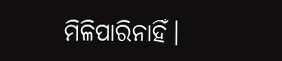ମିଳିପାରିନାହିଁ।